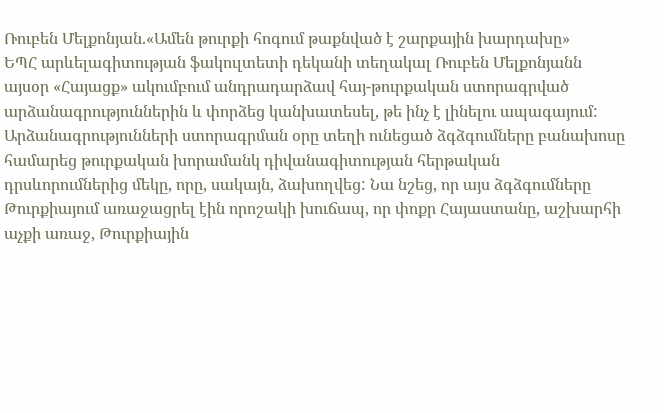Ռուբեն Մելքոնյան.«Ամեն թուրքի հոգում թաքնված է շարքային խարդախը»
ԵՊՀ արևելագիտության ֆակուլտետի դեկանի տեղակալ Ռուբեն Մելքոնյանն այսօր «Հայացք» ակումբում անդրադարձավ հայ-թուրքական ստորագրված արձանագրություններին և փորձեց կանխատեսել, թե ինչ է լինելու ապագայում:
Արձանագրությունների ստորագրման օրը տեղի ունեցած ձգձգումները բանախոսը համարեց թուրքական խորամանկ դիվանագիտության հերթական դրսևորումներից մեկը, որը, սակայն, ձախողվեց: Նա նշեց, որ այս ձգձգումները Թուրքիայում առաջացրել էին որոշակի խուճապ, որ փոքր Հայաստանը, աշխարհի աչքի առաջ, Թուրքիային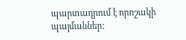պարտադրում է որոշակի պայմաններ: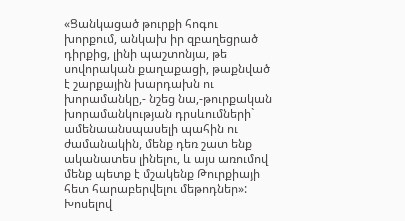«Ցանկացած թուրքի հոգու խորքում, անկախ իր զբաղեցրած դիրքից, լինի պաշտոնյա, թե սովորական քաղաքացի, թաքնված է շարքային խարդախն ու խորամանկը,- նշեց նա,-թուրքական խորամանկության դրսևումների` ամենաանսպասելի պահին ու ժամանակին, մենք դեռ շատ ենք ականատես լինելու, և այս առումով մենք պետք է մշակենք Թուրքիայի հետ հարաբերվելու մեթոդներ»:
Խոսելով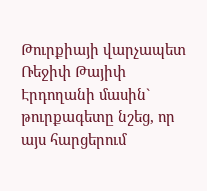Թուրքիայի վարչապետ Ռեջիփ Թայիփ Էրդողանի մասին` թուրքագետը նշեց, որ այս հարցերում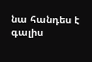նա հանդես է գալիս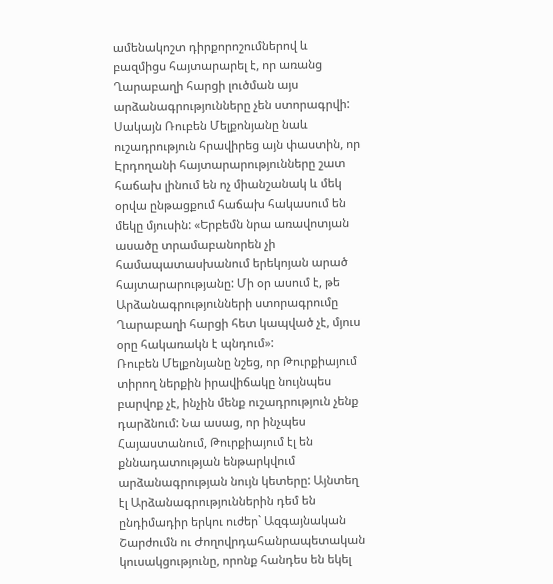ամենակոշտ դիրքորոշումներով և բազմիցս հայտարարել է, որ առանց Ղարաբաղի հարցի լուծման այս արձանագրությունները չեն ստորագրվի: Սակայն Ռուբեն Մելքոնյանը նաև ուշադրություն հրավիրեց այն փաստին, որ Էրդողանի հայտարարությունները շատ հաճախ լինում են ոչ միանշանակ և մեկ օրվա ընթացքում հաճախ հակասում են մեկը մյուսին: «Երբեմն նրա առավոտյան ասածը տրամաբանորեն չի համապատասխանում երեկոյան արած հայտարարությանը: Մի օր ասում է, թե Արձանագրությունների ստորագրումը Ղարաբաղի հարցի հետ կապված չէ, մյուս օրը հակառակն է պնդում»:
Ռուբեն Մելքոնյանը նշեց, որ Թուրքիայում տիրող ներքին իրավիճակը նույնպես բարվոք չէ, ինչին մենք ուշադրություն չենք դարձնում: Նա ասաց, որ ինչպես Հայաստանում, Թուրքիայում էլ են քննադատության ենթարկվում արձանագրության նույն կետերը: Այնտեղ էլ Արձանագրություններին դեմ են ընդիմադիր երկու ուժեր` Ազգայնական Շարժումն ու Ժողովրդահանրապետական կուսակցությունը, որոնք հանդես են եկել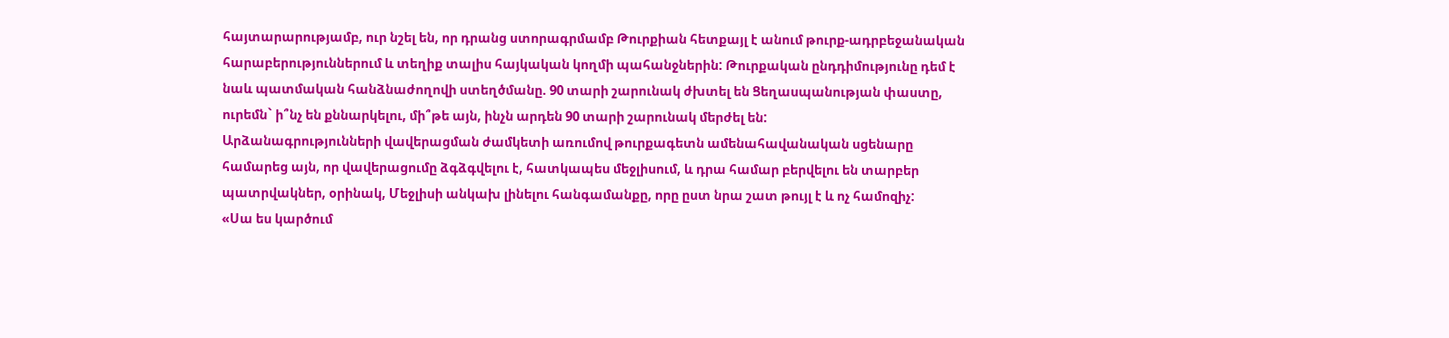հայտարարությամբ, ուր նշել են, որ դրանց ստորագրմամբ Թուրքիան հետքայլ է անում թուրք-ադրբեջանական հարաբերություններում և տեղիք տալիս հայկական կողմի պահանջներին: Թուրքական ընդդիմությունը դեմ է նաև պատմական հանձնաժողովի ստեղծմանը. 90 տարի շարունակ ժխտել են Ցեղասպանության փաստը, ուրեմն` ի՞նչ են քննարկելու, մի՞թե այն, ինչն արդեն 90 տարի շարունակ մերժել են:
Արձանագրությունների վավերացման ժամկետի առումով թուրքագետն ամենահավանական սցենարը համարեց այն, որ վավերացումը ձգձգվելու է, հատկապես մեջլիսում, և դրա համար բերվելու են տարբեր պատրվակներ, օրինակ, Մեջլիսի անկախ լինելու հանգամանքը, որը ըստ նրա շատ թույլ է և ոչ համոզիչ:
«Սա ես կարծում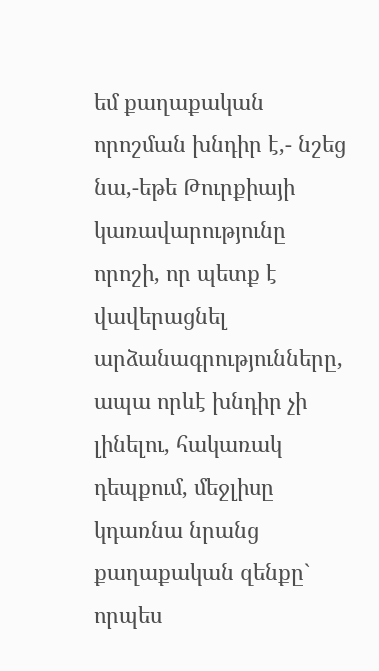եմ քաղաքական որոշման խնդիր է,- նշեց նա,-եթե Թուրքիայի կառավարությունը որոշի, որ պետք է վավերացնել արձանագրությունները, ապա որևէ խնդիր չի լինելու, հակառակ դեպքում, մեջլիսը կդառնա նրանց քաղաքական զենքը` որպես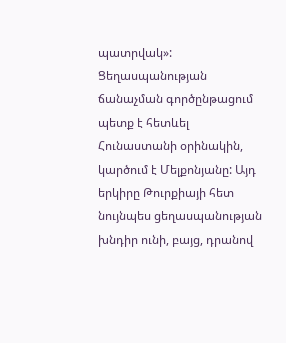պատրվակ»:
Ցեղասպանության ճանաչման գործընթացում պետք է հետևել Հունաստանի օրինակին, կարծում է Մելքոնյանը: Այդ երկիրը Թուրքիայի հետ նույնպես ցեղասպանության խնդիր ունի, բայց, դրանով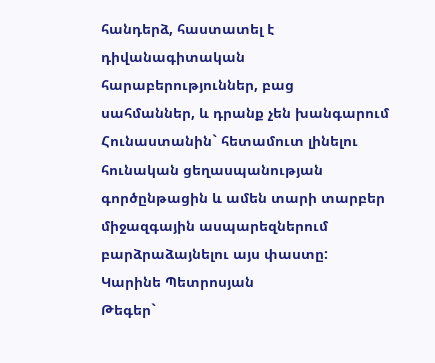հանդերձ, հաստատել է դիվանագիտական հարաբերություններ, բաց սահմաններ, և դրանք չեն խանգարում Հունաստանին` հետամուտ լինելու հունական ցեղասպանության գործընթացին և ամեն տարի տարբեր միջազգային ասպարեզներում բարձրաձայնելու այս փաստը:
Կարինե Պետրոսյան
Թեգեր`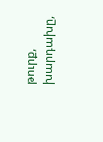թուրք, խարդախը,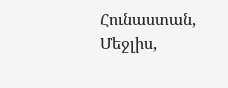Հունաստան, Մեջլիս,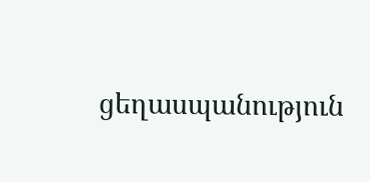ցեղասպանություն